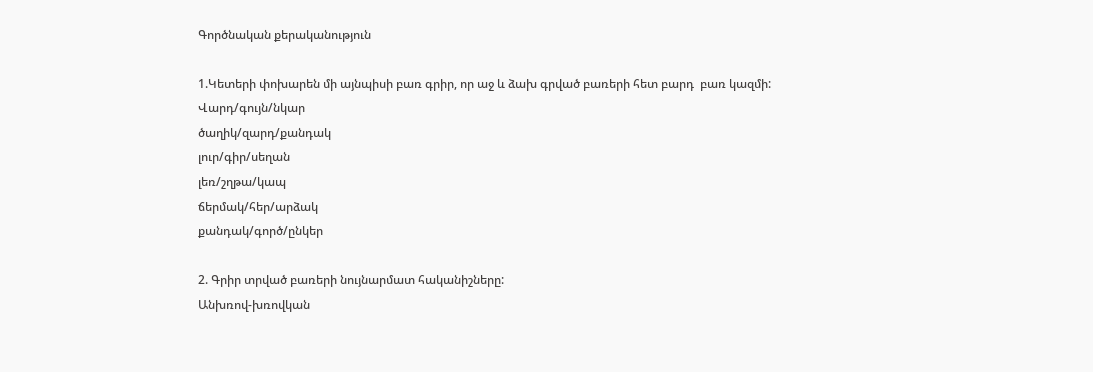Գործնական քերականություն

1.Կետերի փոխարեն մի այնպիսի բառ գրիր, որ աջ և ձախ գրված բառերի հետ բարդ  բառ կազմի:
Վարդ/գույն/նկար
ծաղիկ/զարդ/քանդակ
լուր/գիր/սեղան
լեռ/շղթա/կապ
ճերմակ/հեր/արձակ
քանդակ/գործ/ընկեր

2. Գրիր տրված բառերի նույնարմատ հականիշները:
Անխռով-խռովկան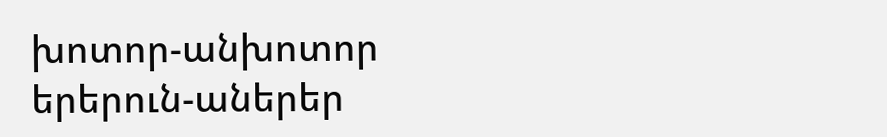խոտոր-անխոտոր
երերուն-աներեր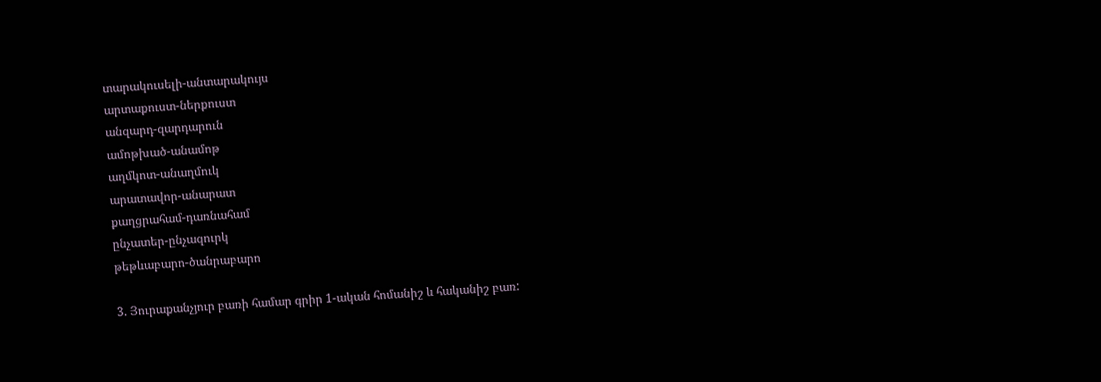տարակուսելի-անտարակույս
արտաքուստ-ներքուստ
անզարդ-զարդարուն
ամոթխած-անամոթ
աղմկոտ-անաղմուկ
արատավոր-անարատ
քաղցրահամ-դառնահամ
ընչատեր-ընչազուրկ
թեթևաբարո-ծանրաբարո

3. Յուրաքանչյուր բառի համար գրիր 1-ական հոմանիշ և հականիշ բառ: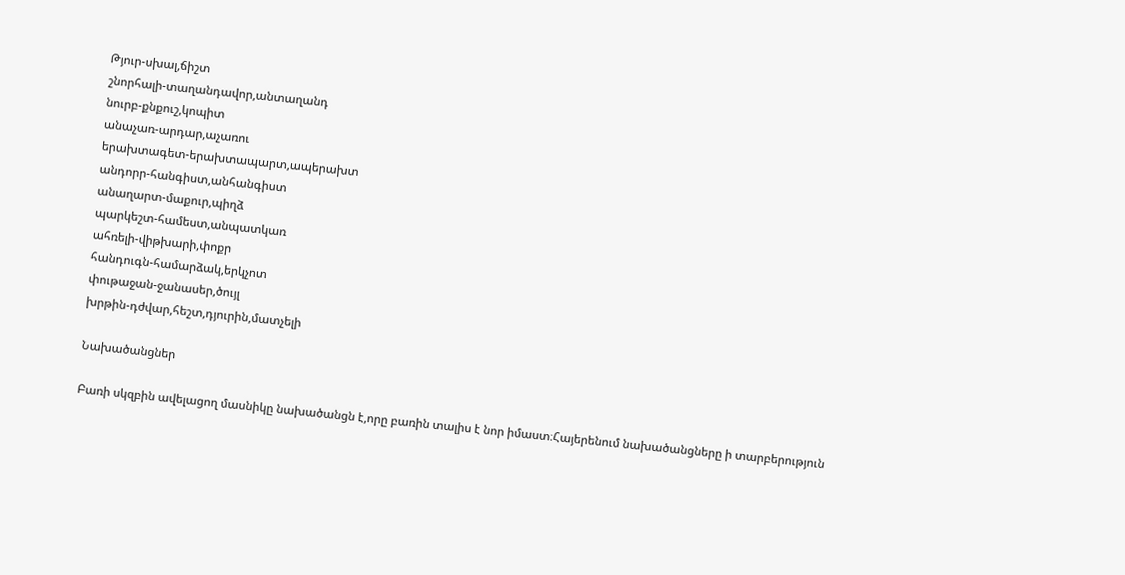Թյուր-սխալ,ճիշտ
շնորհալի-տաղանդավոր,անտաղանդ
նուրբ-քնքուշ,կոպիտ
անաչառ-արդար,աչառու
երախտագետ-երախտապարտ,ապերախտ
անդորր-հանգիստ,անհանգիստ
անաղարտ-մաքուր,պիղձ
պարկեշտ-համեստ,անպատկառ
ահռելի-վիթխարի,փոքր
հանդուգն-համարձակ,երկչոտ
փութաջան-ջանասեր,ծույլ
խրթին-դժվար,հեշտ,դյուրին,մատչելի

Նախածանցներ

Բառի սկզբին ավելացող մասնիկը նախածանցն է,որը բառին տալիս է նոր իմաստ։Հայերենում նախածանցները ի տարբերություն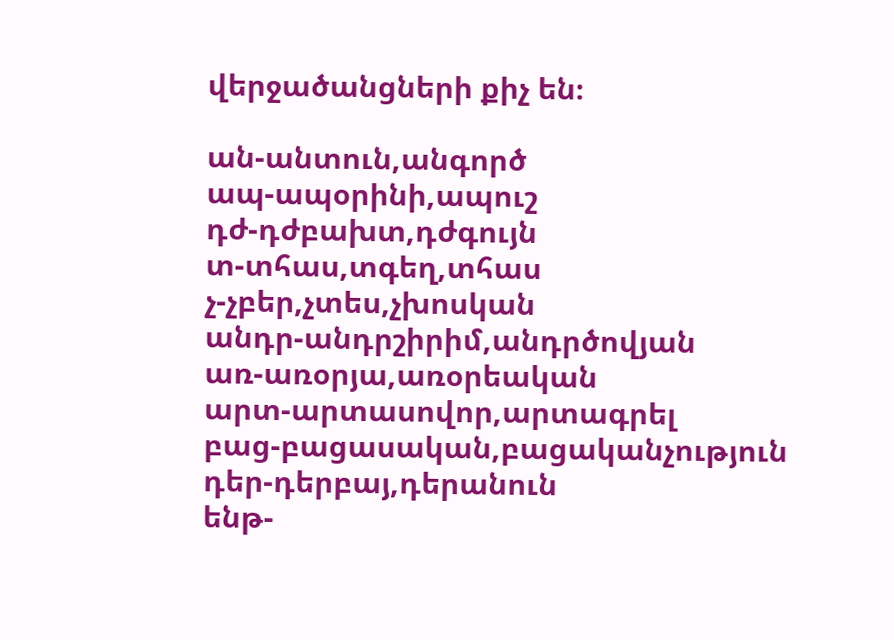վերջածանցների քիչ են։

ան-անտուն,անգործ
ապ-ապօրինի,ապուշ
դժ-դժբախտ,դժգույն
տ-տհաս,տգեղ,տհաս
չ-չբեր,չտես,չխոսկան
անդր-անդրշիրիմ,անդրծովյան
առ-առօրյա,առօրեական
արտ-արտասովոր,արտագրել
բաց-բացասական,բացականչություն
դեր-դերբայ,դերանուն
ենթ-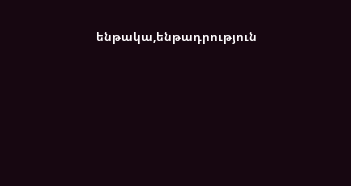ենթակա,ենթադրություն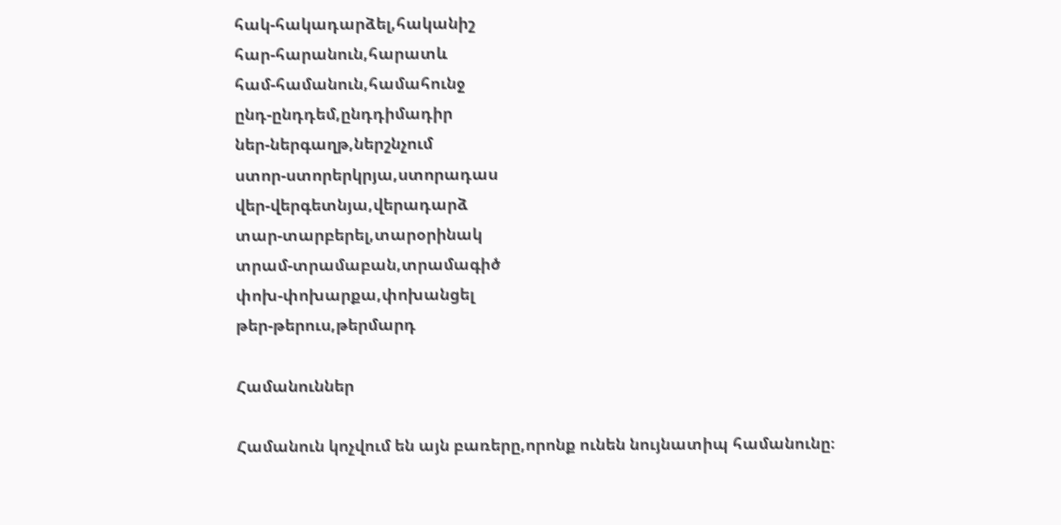հակ-հակադարձել,հականիշ
հար-հարանուն,հարատև
համ-համանուն,համահունջ
ընդ-ընդդեմ,ընդդիմադիր
ներ-ներգաղթ,ներշնչում
ստոր-ստորերկրյա,ստորադաս
վեր-վերգետնյա,վերադարձ
տար-տարբերել,տարօրինակ
տրամ-տրամաբան,տրամագիծ
փոխ-փոխարքա,փոխանցել
թեր-թերուս,թերմարդ

Համանուններ

Համանուն կոչվում են այն բառերը,որոնք ունեն նույնատիպ համանունը։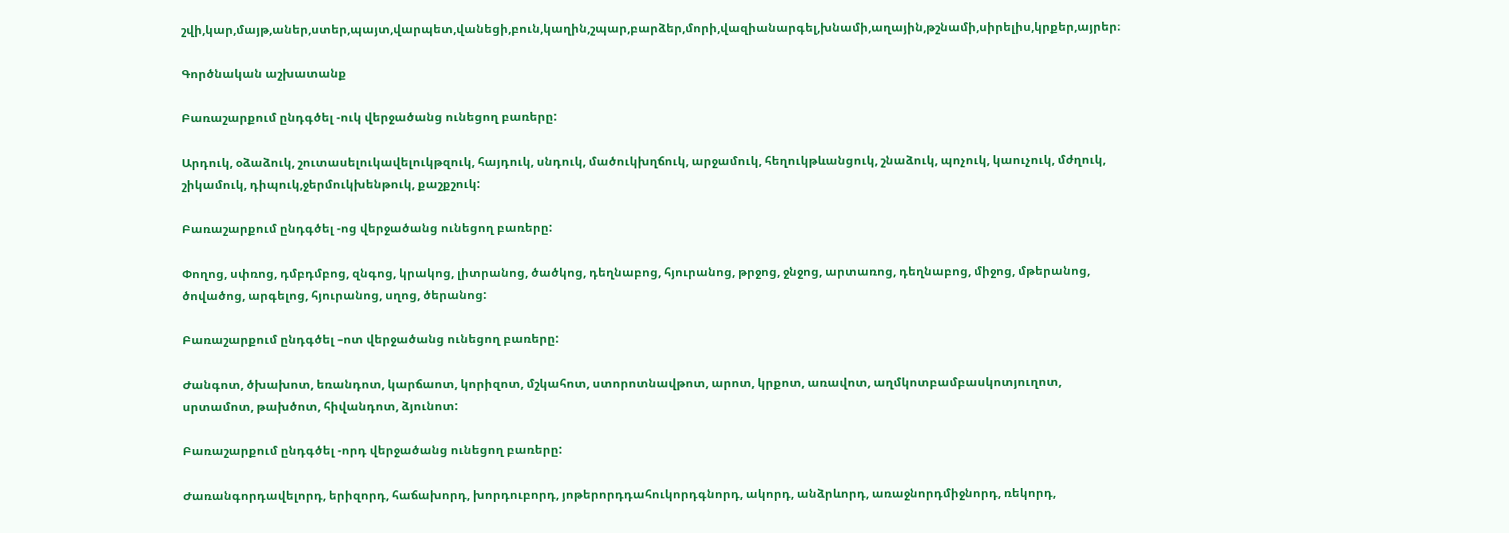շվի,կար,մայթ,աներ,ստեր,պայտ,վարպետ,վանեցի,բուն,կաղին,շպար,բարձեր,մորի,վազիանարգել,խնամի,աղային,թշնամի,սիրելիս,կրքեր,այրեր։

Գործնական աշխատանք

Բառաշարքում ընդգծել -ուկ վերջածանց ունեցող բառերը:

Արդուկ, օձաձուկ, շուտասելուկավելուկթզուկ, հայդուկ, սնդուկ, մածուկխղճուկ, արջամուկ, հեղուկթևանցուկ, շնաձուկ, պոչուկ, կաուչուկ, մժղուկ, շիկամուկ, դիպուկ,ջերմուկխենթուկ, քաշքշուկ:

Բառաշարքում ընդգծել -ոց վերջածանց ունեցող բառերը:

Փողոց, սփռոց, դմբդմբոց, զնգոց, կրակոց, լիտրանոց, ծածկոց, դեղնաբոց, հյուրանոց, թրջոց, ջնջոց, արտառոց, դեղնաբոց, միջոց, մթերանոց, ծովածոց, արգելոց, հյուրանոց, սղոց, ծերանոց:

Բառաշարքում ընդգծել –ոտ վերջածանց ունեցող բառերը:

Ժանգոտ, ծխախոտ, եռանդոտ, կարճաոտ, կորիզոտ, մշկահոտ, ստորոտնավթոտ, արոտ, կրքոտ, առավոտ, աղմկոտբամբասկոտյուղոտ, սրտամոտ, թախծոտ, հիվանդոտ, ձյունոտ:

Բառաշարքում ընդգծել -որդ վերջածանց ունեցող բառերը:

Ժառանգորդավելորդ, երիզորդ, հաճախորդ, խորդուբորդ, յոթերորդդահուկորդգնորդ, ակորդ, անձրևորդ, առաջնորդմիջնորդ, ռեկորդ,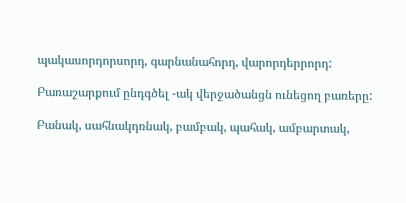պակասորդորսորդ, գարնանահորդ, վարորդերրորդ:

Բառաշարքում ընդգծել -ակ վերջածանցն ունեցող բառերը:

Բանակ, սահնակդռնակ, բամբակ, պահակ, ամբարտակ,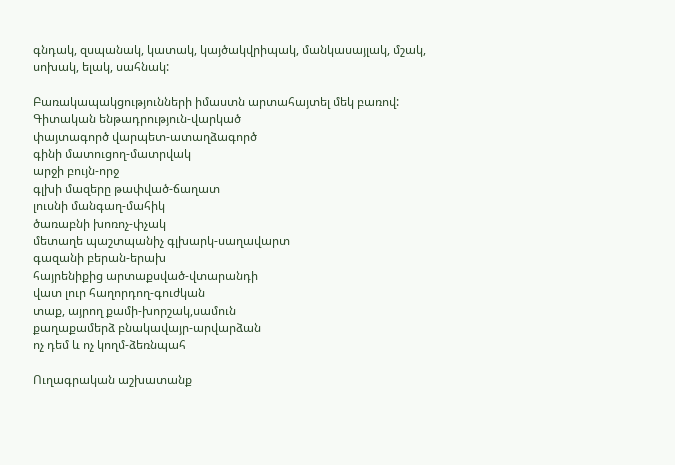գնդակ, զսպանակ, կատակ, կայծակվրիպակ, մանկասայլակ, մշակ, սոխակ, ելակ, սահնակ:

Բառակապակցությունների իմաստն արտահայտել մեկ բառով:
Գիտական ենթադրություն-վարկած
փայտագործ վարպետ-ատաղձագործ
գինի մատուցող-մատրվակ
արջի բույն-որջ
գլխի մազերը թափված-ճաղատ
լուսնի մանգաղ-մահիկ
ծառաբնի խոռոչ-փչակ
մետաղե պաշտպանիչ գլխարկ-սաղավարտ
գազանի բերան-երախ
հայրենիքից արտաքսված-վտարանդի
վատ լուր հաղորդող-գուժկան
տաք, այրող քամի-խորշակ,սամուն
քաղաքամերձ բնակավայր-արվարձան
ոչ դեմ և ոչ կողմ-ձեռնպահ

Ուղագրական աշխատանք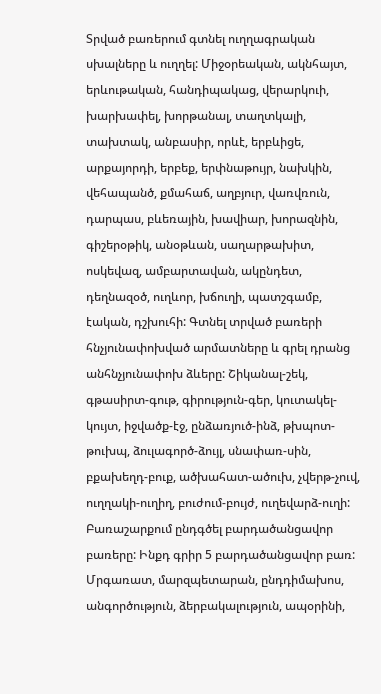Տրված բառերում գտնել ուղղագրական սխալները և ուղղել: Միջօրեական, ակնհայտ, երևութական, հանդիպակաց, վերարկուի, խարխափել, խորթանալ, տաղտկալի, տախտակ, անբասիր, որևէ, երբևիցե, արքայորդի, երբեք, երփնաթույր, նախկին, վեհապանծ, քմահաճ, աղբյուր, վառվռուն, դարպաս, բևեռային, խավիար, խորազնին, գիշերօթիկ, անօթևան, սաղարթախիտ, ոսկեվազ, ամբարտավան, ակընդետ, դեղնազօծ, ուղևոր, խճուղի, պատշգամբ, էական, դշխուհի: Գտնել տրված բառերի հնչյունափոխված արմատները և գրել դրանց անհնչյունափոխ ձևերը: Շիկանալ-շեկ, գթասիրտ-գութ, գիրություն-գեր, կուտակել-կույտ, իջվածք-էջ, ընձառյուծ-ինձ, թխպոտ-թուխպ, ձուլագործ-ձույլ, սնափառ-սին, բքախեղդ-բուք, ածխահատ-ածուխ, չվերթ-չուվ, ուղղակի-ուղիղ, բուժում-բույժ, ուղեվարձ-ուղի: Բառաշարքում ընդգծել բարդածանցավոր բառերը: Ինքդ գրիր 5 բարդածանցավոր բառ: Մրգառատ, մարզպետարան, ընդդիմախոս, անգործություն, ձերբակալություն, ապօրինի,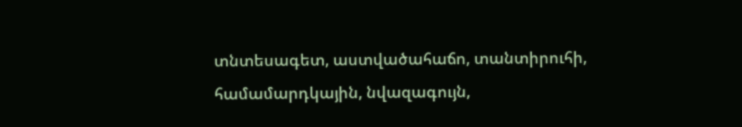տնտեսագետ, աստվածահաճո, տանտիրուհի, համամարդկային, նվազագույն,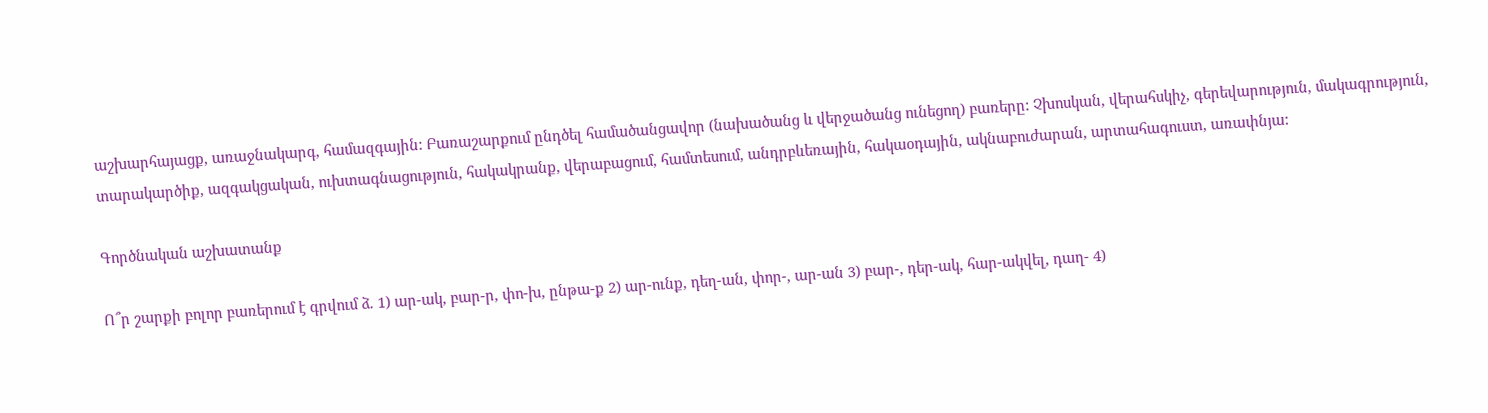աշխարհայացք, առաջնակարգ, համազգային: Բառաշարքում ընդծել համածանցավոր (նախածանց և վերջածանց ունեցող) բառերը: Չխոսկան, վերահսկիչ, գերեվարություն, մակագրություն, տարակարծիք, ազգակցական, ուխտագնացություն, հակակրանք, վերաբացում, համտեսում, անդրբևեռային, հակաօդային, ակնաբուժարան, արտահագուստ, առափնյա:

Գործնական աշխատանք

Ո՞ր շարքի բոլոր բառերում է գրվում ձ. 1) ար-ակ, բար-ր, փո-խ, ընթա-ք 2) ար-ունք, դեղ-ան, փոր-, ար-ան 3) բար-, դեր-ակ, հար-ակվել, դաղ- 4)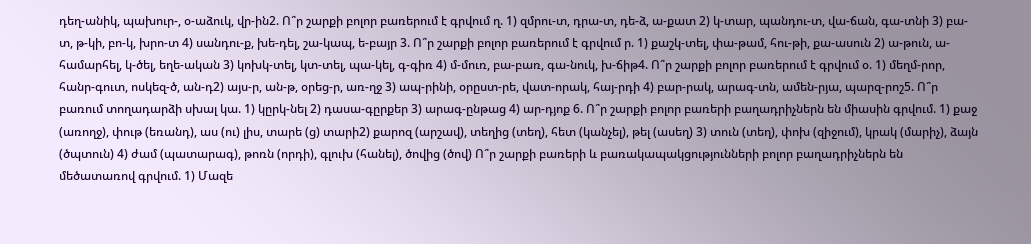դեղ-անիկ, պախուր-, օ-աձուկ, վր-ին2. Ո՞ր շարքի բոլոր բառերում է գրվում ղ. 1) զմրու-տ, դրա-տ, դե-ձ, ա-քատ 2) կ-տար, պանդու-տ, վա-ճան, գա-տնի 3) բա-տ, թ-կի, բո-կ, խրո-տ 4) սանդու-ք, խե-դել, շա-կապ, ե-բայր 3. Ո՞ր շարքի բոլոր բառերում է գրվում ր. 1) քաշկ-տել, փա-թամ, հու-թի, քա-ասուն 2) ա-թուն, ա-համարհել, կ-ծել, եղե-ական 3) կոխկ-տել, կտ-տել, պա-կել, գ-գիռ 4) մ-մուռ, բա-բառ, գա-նուկ, խ-ճիթ4. Ո՞ր շարքի բոլոր բառերում է գրվում օ. 1) մեղմ-րոր, հանր-գուտ, ոսկեզ-ծ, ան-դ2) այս-ր, ան-թ, օրեց-ր, առ-ղջ 3) ապ-րինի, օրըստ-րե, վատ-որակ, հայ-րդի 4) բար-րակ, արագ-տն, ամեն-րյա, պարզ-րոշ5. Ո՞ր բառում տողադարձի սխալ կա. 1) կըրկ-նել 2) դասա-գըրքեր 3) արագ-ընթաց 4) ար-դյոք 6. Ո՞ր շարքի բոլոր բառերի բաղադրիչներն են միասին գրվում. 1) քաջ (առողջ), փութ (եռանդ), աս (ու) լիս, տարե (ց) տարի2) քարոզ (արշավ), տեղից (տեղ), հետ (կանչել), թել (ասեղ) 3) տուն (տեղ), փոխ (զիջում), կրակ (մարիչ), ձայն (ծպտուն) 4) ժամ (պատարագ), թոռն (որդի), գլուխ (հանել), ծովից (ծով) Ո՞ր շարքի բառերի և բառակապակցությունների բոլոր բաղադրիչներն են մեծատառով գրվում. 1) Մազե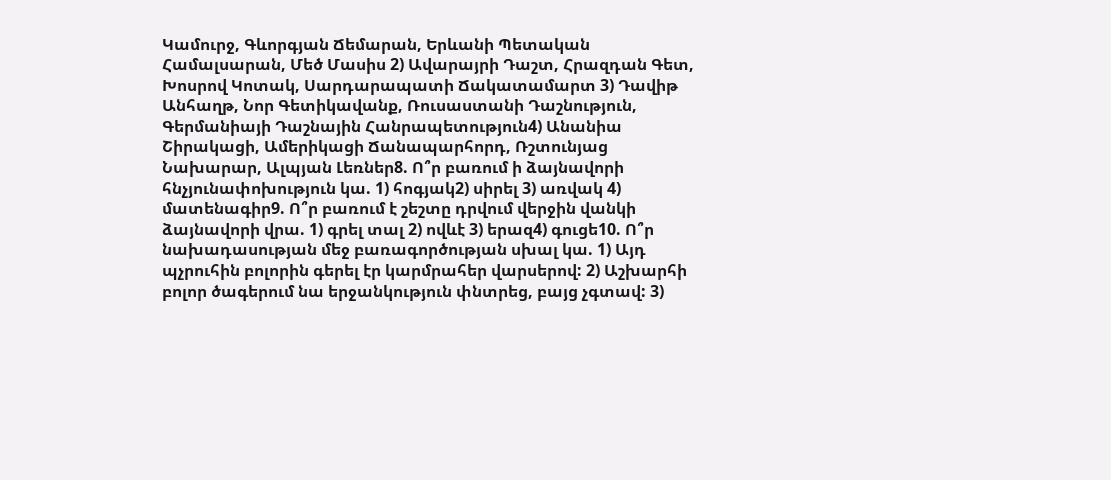Կամուրջ, Գևորգյան Ճեմարան, Երևանի Պետական Համալսարան, Մեծ Մասիս 2) Ավարայրի Դաշտ, Հրազդան Գետ, Խոսրով Կոտակ, Սարդարապատի Ճակատամարտ 3) Դավիթ Անհաղթ, Նոր Գետիկավանք, Ռուսաստանի Դաշնություն, Գերմանիայի Դաշնային Հանրապետություն4) Անանիա Շիրակացի, Ամերիկացի Ճանապարհորդ, Ռշտունյաց Նախարար, Ալպյան Լեռներ8. Ո՞ր բառում ի ձայնավորի հնչյունափոխություն կա. 1) հոգյակ2) սիրել 3) առվակ 4) մատենագիր9. Ո՞ր բառում է շեշտը դրվում վերջին վանկի ձայնավորի վրա. 1) գրել տալ 2) ովևէ 3) երազ4) գուցե10. Ո՞ր նախադասության մեջ բառագործության սխալ կա. 1) Այդ պչրուհին բոլորին գերել էր կարմրահեր վարսերով: 2) Աշխարհի բոլոր ծագերում նա երջանկություն փնտրեց, բայց չգտավ: 3)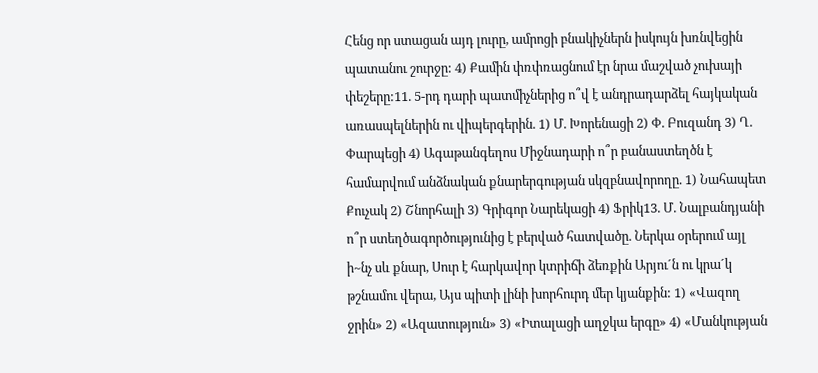Հենց որ ստացան այդ լուրը, ամրոցի բնակիչներն իսկույն խռնվեցին պատանու շուրջը: 4) Քամին փռփռացնում էր նրա մաշված չուխայի փեշերը:11. 5-րդ դարի պատմիչներից ո՞վ է անդրադարձել հայկական առասպելներին ու վիպերգերին. 1) Մ. Խորենացի 2) Փ. Բուզանդ 3) Ղ. Փարպեցի 4) Ագաթանգեղոս Միջնադարի ո՞ր բանաստեղծն է համարվում անձնական քնարերգության սկզբնավորողը. 1) Նահապետ Քուչակ 2) Շնորհալի 3) Գրիգոր Նարեկացի 4) Ֆրիկ13. Մ. Նալբանդյանի ո՞ր ստեղծագործությունից է բերված հատվածը. Ներկա օրերում այլ ի~նչ սև քնար, Սուր է հարկավոր կտրիճի ձեռքին Արյու´ն ու կրա´կ թշնամու վերա, Այս պիտի լինի խորհուրդ մեր կյանքին: 1) «Վազող ջրին» 2) «Ազատություն» 3) «Իտալացի աղջկա երգը» 4) «Մանկության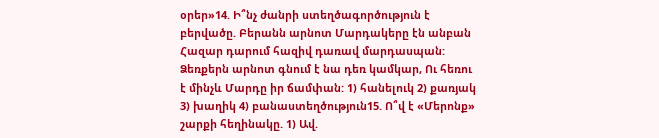օրեր»14. Ի՞նչ ժանրի ստեղծագործություն է բերվածը. Բերանն արնոտ Մարդակերը էն անբան Հազար դարում հազիվ դառավ մարդասպան: Ձեռքերն արնոտ գնում է նա դեռ կամկար, Ու հեռու է մինչև Մարդը իր ճամփան: 1) հանելուկ 2) քառյակ 3) խաղիկ 4) բանաստեղծություն15. Ո՞վ է «Մերոնք» շարքի հեղինակը. 1) Ավ.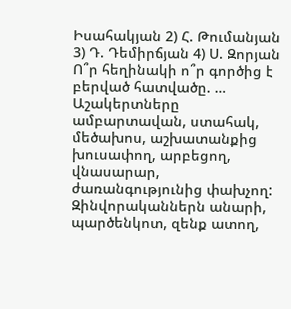Իսահակյան 2) Հ. Թումանյան 3) Դ. Դեմիրճյան 4) Ս. Զորյան Ո՞ր հեղինակի ո՞ր գործից է բերված հատվածը. … Աշակերտները ամբարտավան, ստահակ, մեծախոս, աշխատանքից խուսափող, արբեցող, վնասարար, ժառանգությունից փախչող: Զինվորականներն անարի, պարծենկոտ, զենք ատող,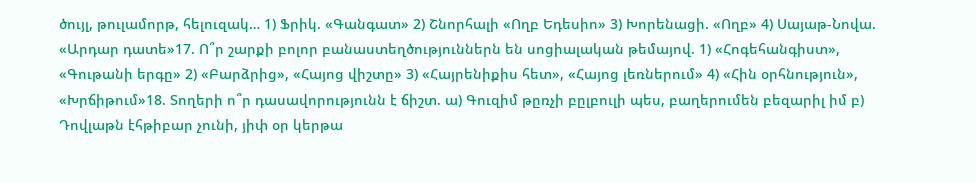ծույլ, թուլամորթ, հելուզակ… 1) Ֆրիկ. «Գանգատ» 2) Շնորհալի «Ողբ Եդեսիո» 3) Խորենացի. «Ողբ» 4) Սայաթ-Նովա. «Արդար դատե»17. Ո՞ր շարքի բոլոր բանաստեղծություններն են սոցիալական թեմայով. 1) «Հոգեհանգիստ», «Գութանի երգը» 2) «Բարձրից», «Հայոց վիշտը» 3) «Հայրենիքիս հետ», «Հայոց լեռներում» 4) «Հին օրհնություն», «Խրճիթում»18. Տողերի ո՞ր դասավորությունն է ճիշտ. ա) Գուզիմ թըռչի բըլբուլի պես, բաղերումեն բեզարիլ իմ բ) Դովլաթն էհթիբար չունի, յիփ օր կերթա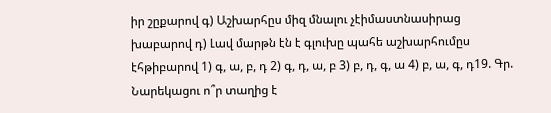իր շըքարով գ) Աշխարհըս միզ մնալու չէիմաստնասիրաց խաբարով դ) Լավ մարթն էն է գլուխը պահե աշխարհումըս էհթիբարով 1) գ, ա, բ, դ 2) գ, դ, ա, բ 3) բ, դ, գ, ա 4) բ, ա, գ, դ19. Գր. Նարեկացու ո՞ր տաղից է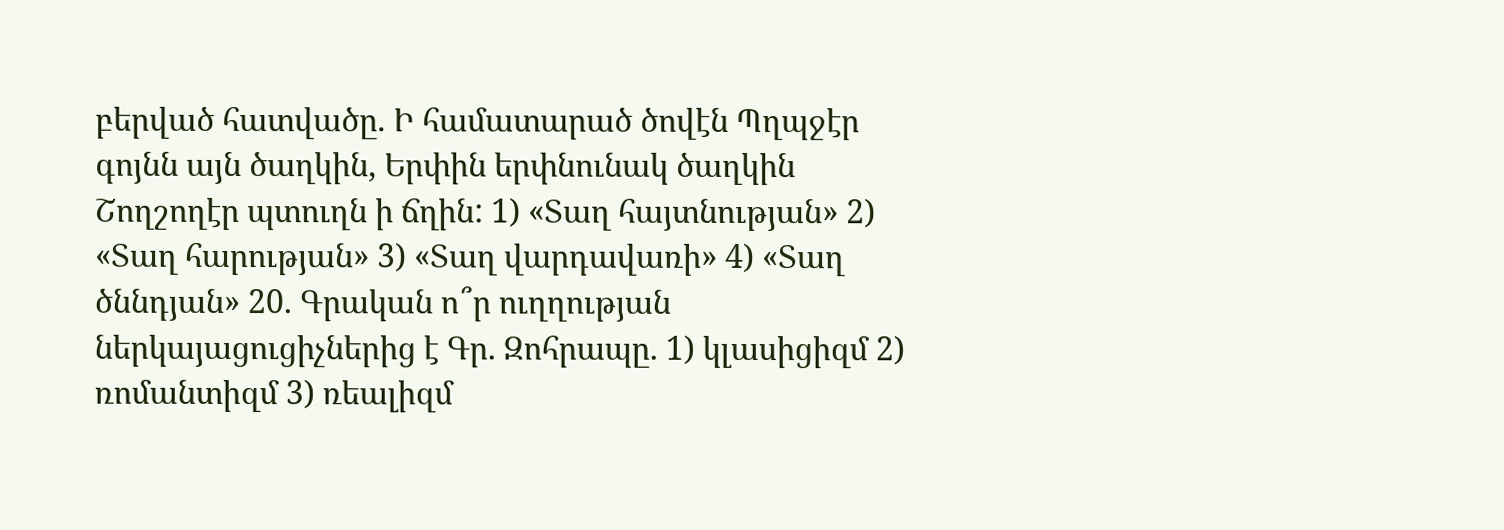բերված հատվածը. Ի համատարած ծովէն Պղպջէր գոյնն այն ծաղկին, Երփին երփնունակ ծաղկին Շողշողէր պտուղն ի ճղին: 1) «Տաղ հայտնության» 2) «Տաղ հարության» 3) «Տաղ վարդավառի» 4) «Տաղ ծննդյան» 20. Գրական ո՞ր ուղղության ներկայացուցիչներից է Գր. Զոհրապը. 1) կլասիցիզմ 2) ռոմանտիզմ 3) ռեալիզմ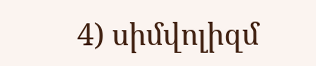4) սիմվոլիզմ